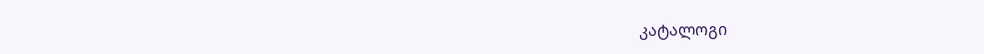კატალოგი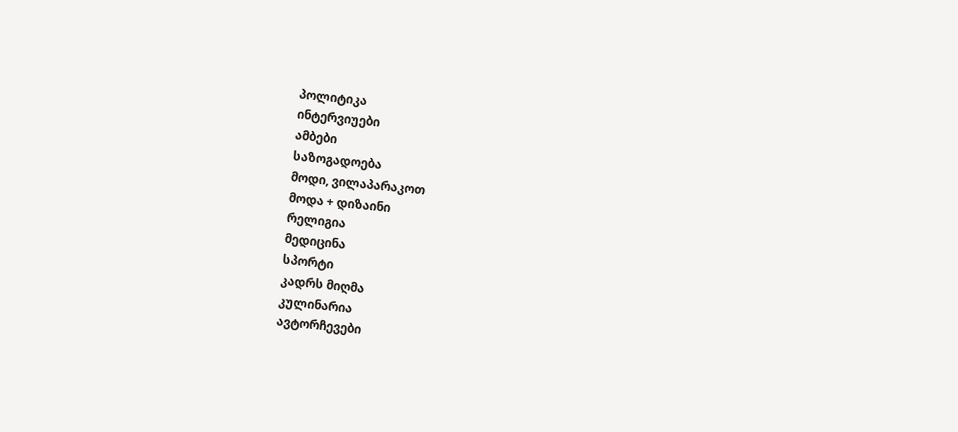პოლიტიკა
ინტერვიუები
ამბები
საზოგადოება
მოდი, ვილაპარაკოთ
მოდა + დიზაინი
რელიგია
მედიცინა
სპორტი
კადრს მიღმა
კულინარია
ავტორჩევები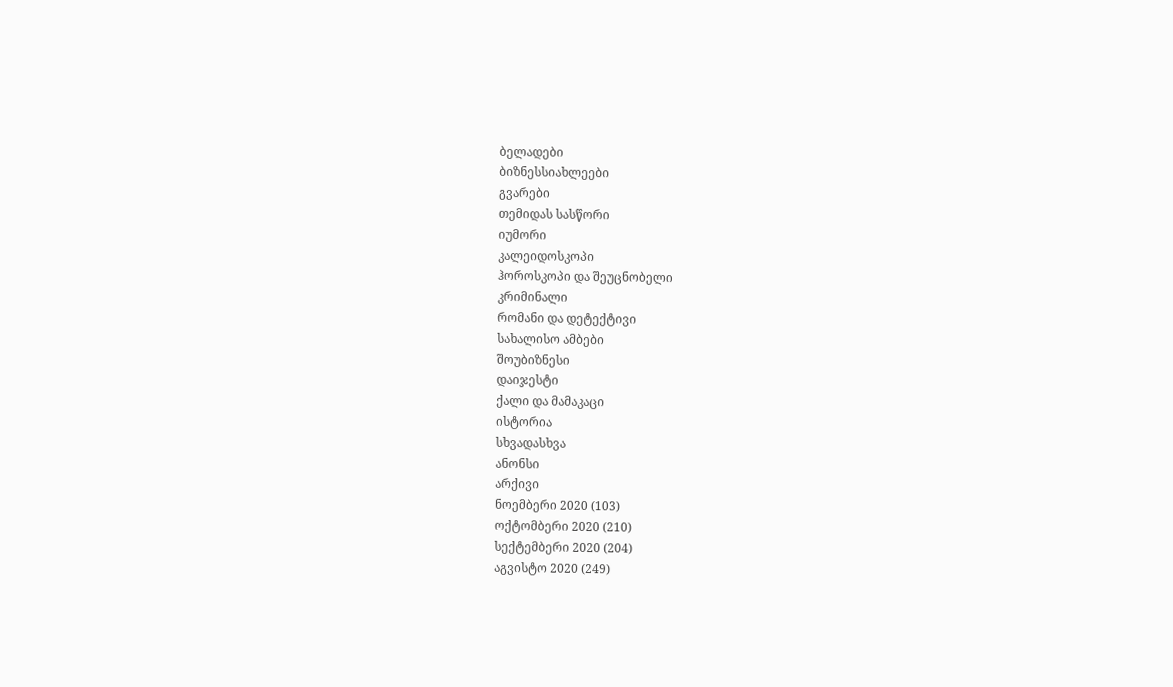ბელადები
ბიზნესსიახლეები
გვარები
თემიდას სასწორი
იუმორი
კალეიდოსკოპი
ჰოროსკოპი და შეუცნობელი
კრიმინალი
რომანი და დეტექტივი
სახალისო ამბები
შოუბიზნესი
დაიჯესტი
ქალი და მამაკაცი
ისტორია
სხვადასხვა
ანონსი
არქივი
ნოემბერი 2020 (103)
ოქტომბერი 2020 (210)
სექტემბერი 2020 (204)
აგვისტო 2020 (249)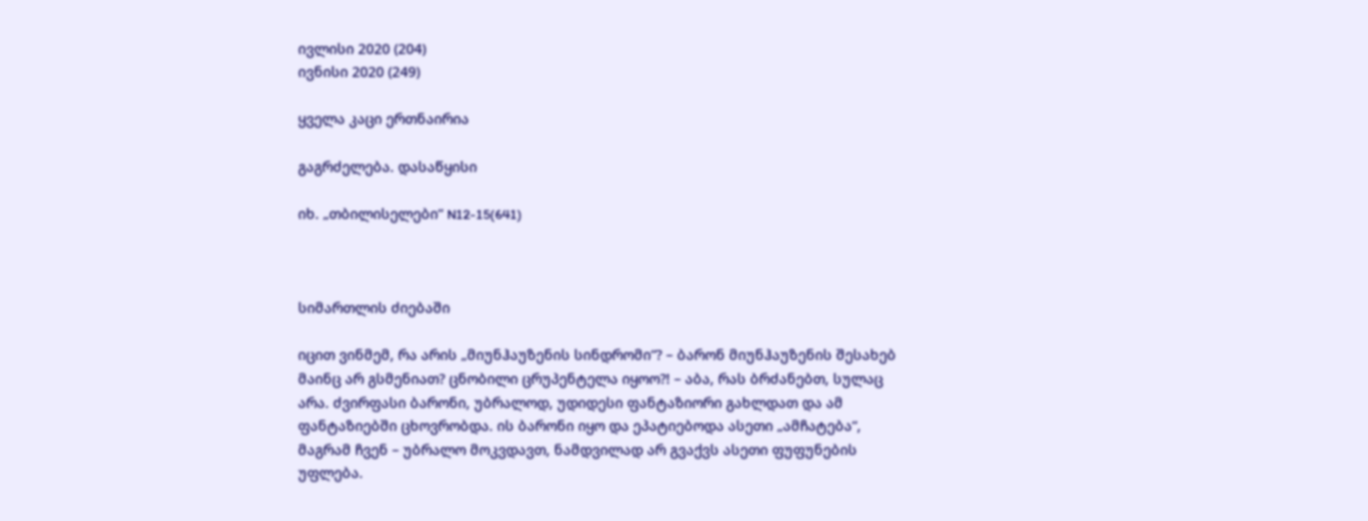ივლისი 2020 (204)
ივნისი 2020 (249)

ყველა კაცი ერთნაირია

გაგრძელება. დასაწყისი

იხ. „თბილისელები“ N12-15(641)



სიმართლის ძიებაში

იცით ვინმემ, რა არის „მიუნჰაუზენის სინდრომი“? – ბარონ მიუნჰაუზენის შესახებ მაინც არ გსმენიათ? ცნობილი ცრუპენტელა იყოო?! – აბა, რას ბრძანებთ, სულაც არა. ძვირფასი ბარონი, უბრალოდ, უდიდესი ფანტაზიორი გახლდათ და ამ ფანტაზიებში ცხოვრობდა. ის ბარონი იყო და ეპატიებოდა ასეთი „ამჩატება“, მაგრამ ჩვენ – უბრალო მოკვდავთ, ნამდვილად არ გვაქვს ასეთი ფუფუნების უფლება.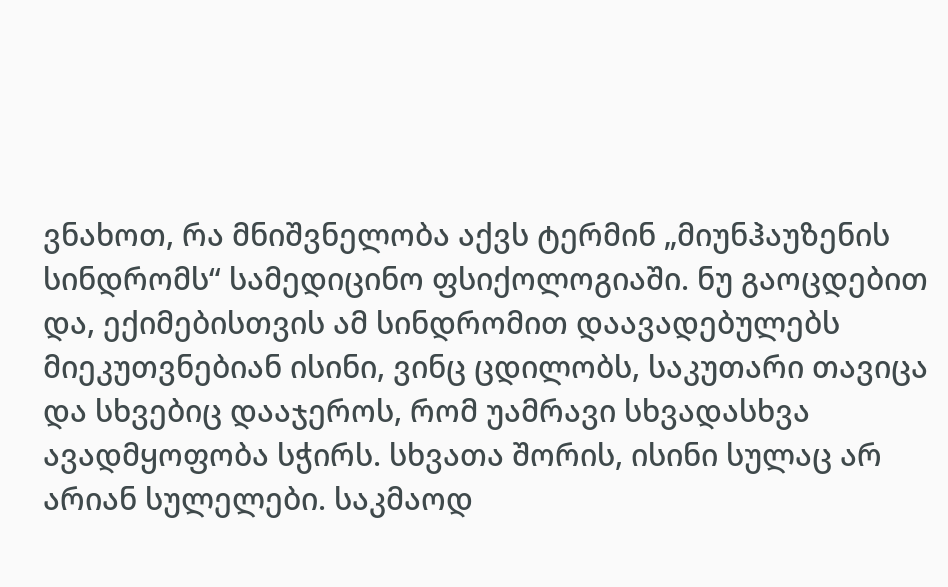ვნახოთ, რა მნიშვნელობა აქვს ტერმინ „მიუნჰაუზენის სინდრომს“ სამედიცინო ფსიქოლოგიაში. ნუ გაოცდებით და, ექიმებისთვის ამ სინდრომით დაავადებულებს მიეკუთვნებიან ისინი, ვინც ცდილობს, საკუთარი თავიცა და სხვებიც დააჯეროს, რომ უამრავი სხვადასხვა ავადმყოფობა სჭირს. სხვათა შორის, ისინი სულაც არ არიან სულელები. საკმაოდ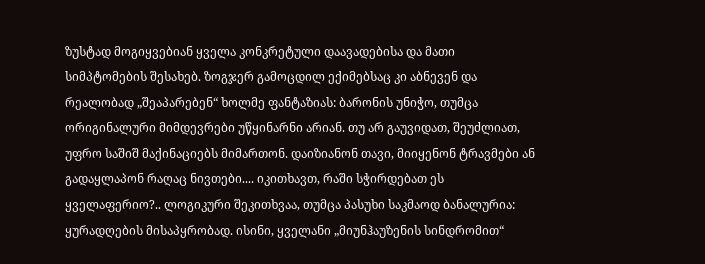ზუსტად მოგიყვებიან ყველა კონკრეტული დაავადებისა და მათი სიმპტომების შესახებ. ზოგჯერ გამოცდილ ექიმებსაც კი აბნევენ და რეალობად „შეაპარებენ“ ხოლმე ფანტაზიას: ბარონის უნიჭო, თუმცა ორიგინალური მიმდევრები უწყინარნი არიან. თუ არ გაუვიდათ, შეუძლიათ, უფრო საშიშ მაქინაციებს მიმართონ. დაიზიანონ თავი, მიიყენონ ტრავმები ან გადაყლაპონ რაღაც ნივთები.... იკითხავთ, რაში სჭირდებათ ეს ყველაფერიო?.. ლოგიკური შეკითხვაა, თუმცა პასუხი საკმაოდ ბანალურია: ყურადღების მისაპყრობად. ისინი, ყველანი „მიუნჰაუზენის სინდრომით“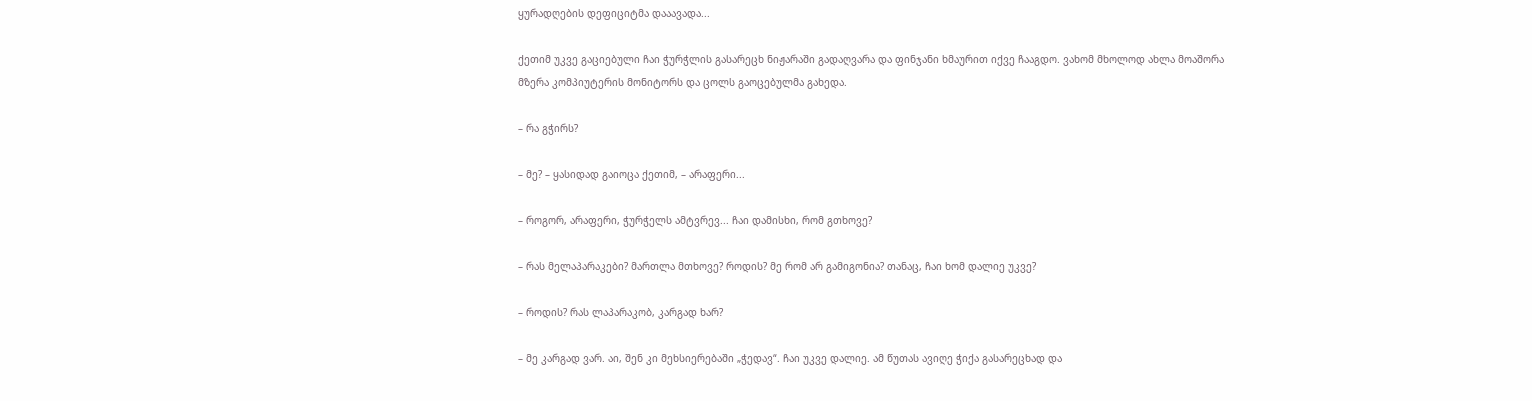ყურადღების დეფიციტმა დააავადა...

ქეთიმ უკვე გაციებული ჩაი ჭურჭლის გასარეცხ ნიჟარაში გადაღვარა და ფინჯანი ხმაურით იქვე ჩააგდო. ვახომ მხოლოდ ახლა მოაშორა მზერა კომპიუტერის მონიტორს და ცოლს გაოცებულმა გახედა.

– რა გჭირს?

– მე? – ყასიდად გაიოცა ქეთიმ, – არაფერი...

– როგორ, არაფერი, ჭურჭელს ამტვრევ... ჩაი დამისხი, რომ გთხოვე?

– რას მელაპარაკები? მართლა მთხოვე? როდის? მე რომ არ გამიგონია? თანაც, ჩაი ხომ დალიე უკვე?

– როდის? რას ლაპარაკობ, კარგად ხარ?

– მე კარგად ვარ. აი, შენ კი მეხსიერებაში „ჭედავ“. ჩაი უკვე დალიე. ამ წუთას ავიღე ჭიქა გასარეცხად და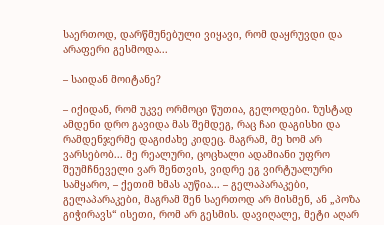საერთოდ, დარწმუნებული ვიყავი, რომ დაყრუვდი და არაფერი გესმოდა...

– საიდან მოიტანე?

– იქიდან, რომ უკვე ორმოცი წუთია, გელოდები. ზუსტად ამდენი დრო გავიდა მას შემდეგ, რაც ჩაი დაგისხი და რამდენჯერმე დაგიძახე კიდეც. მაგრამ, მე ხომ არ ვარსებობ... მე რეალური, ცოცხალი ადამიანი უფრო შეუმჩნეველი ვარ შენთვის, ვიდრე ეგ ვირტუალური სამყარო, – ქეთიმ ხმას აუწია... – გელაპარაკები, გელაპარაკები, მაგრამ შენ საერთოდ არ მისმენ, ან „პოზა გიჭირავს“ ისეთი, რომ არ გესმის. დავიღალე, მეტი აღარ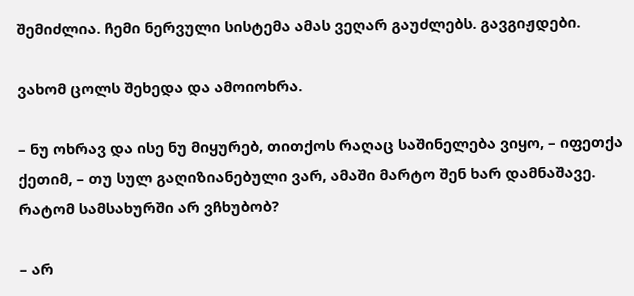შემიძლია. ჩემი ნერვული სისტემა ამას ვეღარ გაუძლებს. გავგიჟდები.

ვახომ ცოლს შეხედა და ამოიოხრა.

– ნუ ოხრავ და ისე ნუ მიყურებ, თითქოს რაღაც საშინელება ვიყო, – იფეთქა ქეთიმ, – თუ სულ გაღიზიანებული ვარ, ამაში მარტო შენ ხარ დამნაშავე. რატომ სამსახურში არ ვჩხუბობ?

– არ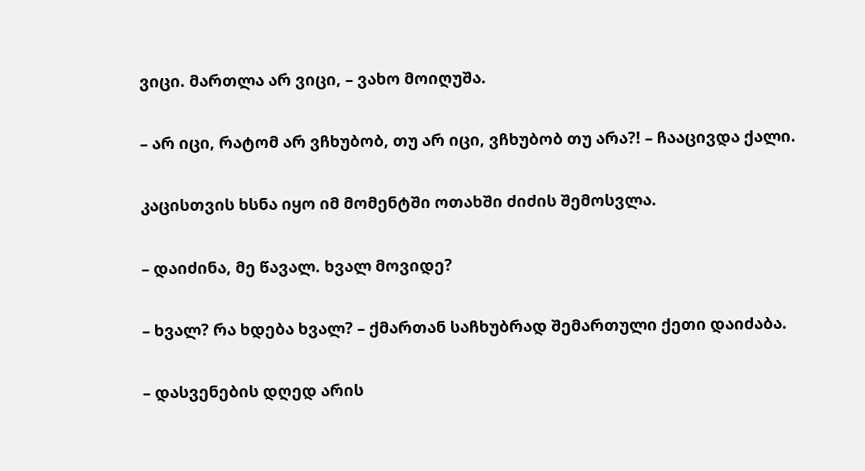ვიცი. მართლა არ ვიცი, – ვახო მოიღუშა.

– არ იცი, რატომ არ ვჩხუბობ, თუ არ იცი, ვჩხუბობ თუ არა?! – ჩააცივდა ქალი.

კაცისთვის ხსნა იყო იმ მომენტში ოთახში ძიძის შემოსვლა.

– დაიძინა, მე წავალ. ხვალ მოვიდე?

– ხვალ? რა ხდება ხვალ? – ქმართან საჩხუბრად შემართული ქეთი დაიძაბა.

– დასვენების დღედ არის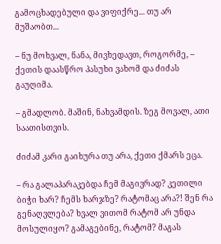გამოცხადებული და ვიფიქრე... თუ არ მუშაობთ...

– ნუ მოხვალ, ნანა, მივხედავთ, როგორმე, – ქეთის დაასწრო პასუხი ვახომ და ძიძას გაუღიმა.

– გმადლობ. მაშინ, ნახვამდის. ზეგ მოვალ, ათი საათისთვის.

ძიძამ კარი გაიხურა თუ არა, ქეთი ქმარს ეცა.

– რა გალაპარაკებდა ჩემ მაგივრად? კეთილი ბიჭი ხარ? ჩემს ხარჯზე? რატომაც არა?! შენ რა გენაღვლება? ხვალ ვითომ რატომ არ უნდა მოსულიყო? გამაგებინე, რატომ? მაგას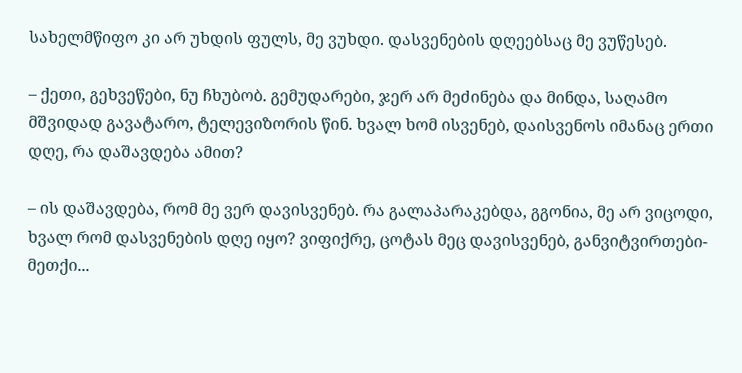სახელმწიფო კი არ უხდის ფულს, მე ვუხდი. დასვენების დღეებსაც მე ვუწესებ.

– ქეთი, გეხვეწები, ნუ ჩხუბობ. გემუდარები, ჯერ არ მეძინება და მინდა, საღამო მშვიდად გავატარო, ტელევიზორის წინ. ხვალ ხომ ისვენებ, დაისვენოს იმანაც ერთი დღე, რა დაშავდება ამით?

– ის დაშავდება, რომ მე ვერ დავისვენებ. რა გალაპარაკებდა, გგონია, მე არ ვიცოდი, ხვალ რომ დასვენების დღე იყო? ვიფიქრე, ცოტას მეც დავისვენებ, განვიტვირთები-მეთქი...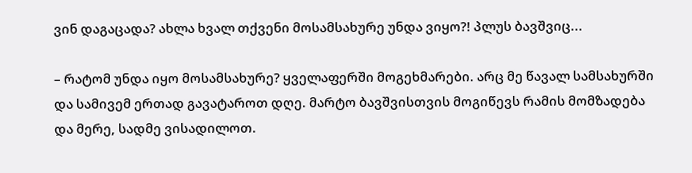ვინ დაგაცადა? ახლა ხვალ თქვენი მოსამსახურე უნდა ვიყო?! პლუს ბავშვიც...

– რატომ უნდა იყო მოსამსახურე? ყველაფერში მოგეხმარები. არც მე წავალ სამსახურში და სამივემ ერთად გავატაროთ დღე. მარტო ბავშვისთვის მოგიწევს რამის მომზადება და მერე, სადმე ვისადილოთ.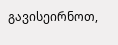გავისეირნოთ,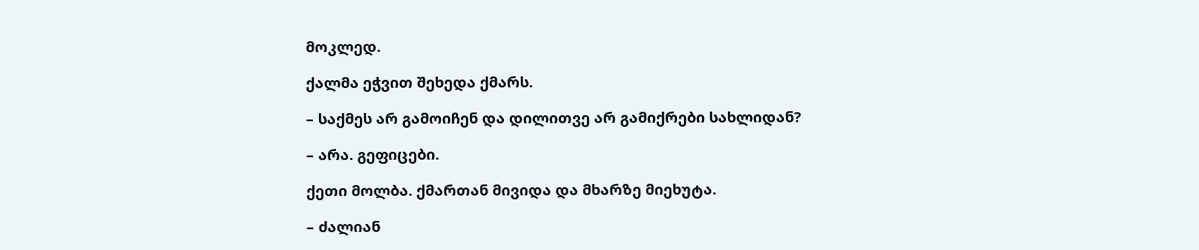მოკლედ.

ქალმა ეჭვით შეხედა ქმარს.

– საქმეს არ გამოიჩენ და დილითვე არ გამიქრები სახლიდან?

– არა. გეფიცები.

ქეთი მოლბა. ქმართან მივიდა და მხარზე მიეხუტა.

– ძალიან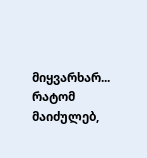მიყვარხარ... რატომ მაიძულებ,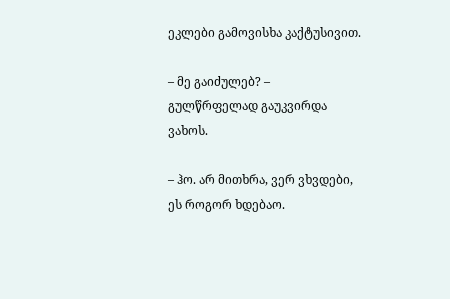ეკლები გამოვისხა კაქტუსივით.

– მე გაიძულებ? – გულწრფელად გაუკვირდა ვახოს.

– ჰო. არ მითხრა, ვერ ვხვდები, ეს როგორ ხდებაო.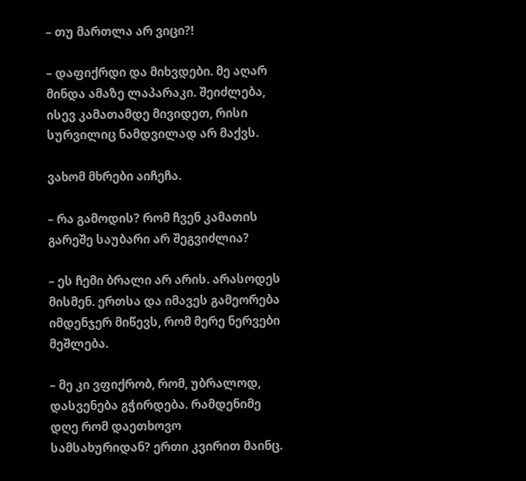– თუ მართლა არ ვიცი?!

– დაფიქრდი და მიხვდები. მე აღარ მინდა ამაზე ლაპარაკი. შეიძლება, ისევ კამათამდე მივიდეთ, რისი სურვილიც ნამდვილად არ მაქვს.

ვახომ მხრები აიჩეჩა.

– რა გამოდის? რომ ჩვენ კამათის გარეშე საუბარი არ შეგვიძლია?

– ეს ჩემი ბრალი არ არის. არასოდეს მისმენ. ერთსა და იმავეს გამეორება იმდენჯერ მიწევს, რომ მერე ნერვები მეშლება.

– მე კი ვფიქრობ, რომ, უბრალოდ, დასვენება გჭირდება. რამდენიმე დღე რომ დაეთხოვო სამსახურიდან? ერთი კვირით მაინც.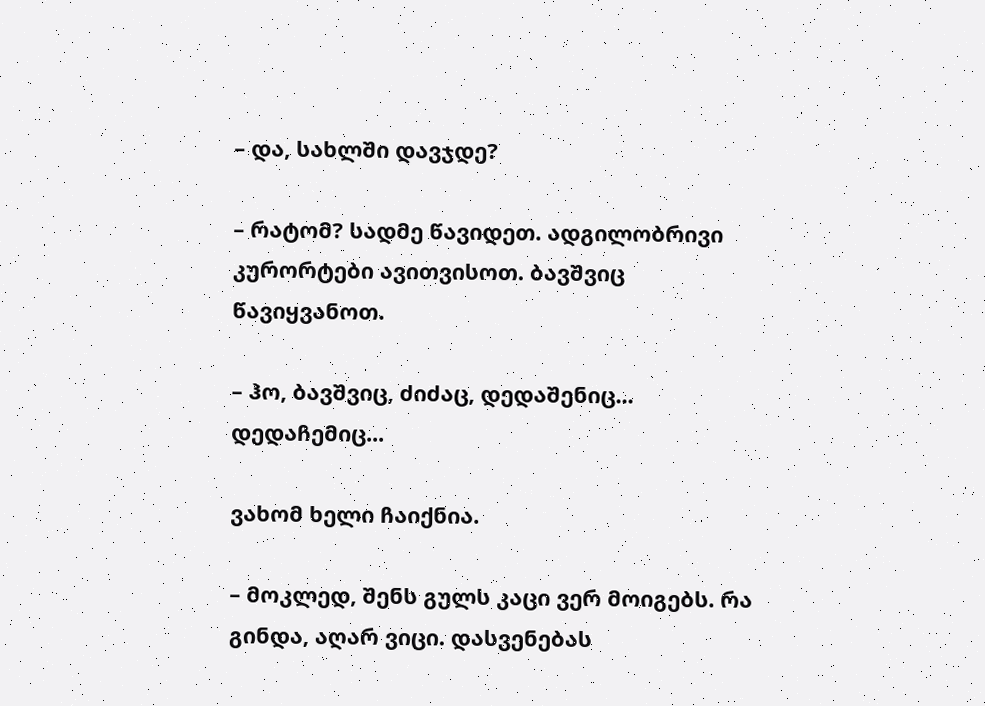– და, სახლში დავჯდე?

– რატომ? სადმე წავიდეთ. ადგილობრივი კურორტები ავითვისოთ. ბავშვიც წავიყვანოთ.

– ჰო, ბავშვიც, ძიძაც, დედაშენიც... დედაჩემიც...

ვახომ ხელი ჩაიქნია.

– მოკლედ, შენს გულს კაცი ვერ მოიგებს. რა გინდა, აღარ ვიცი. დასვენებას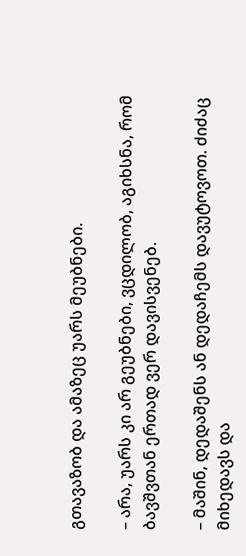გთავაზობ და ამაზეც უარს მეუბნები.

– არა, უარს კი არ გეუბნები, ვცდილობ, აგიხსნა, რომ ბავშვთან ერთად ვერ დავისვენებ.

– მაშინ, დედაშენს ან დედაჩემს დავუტოვოთ. ძიძაც მიხედავს და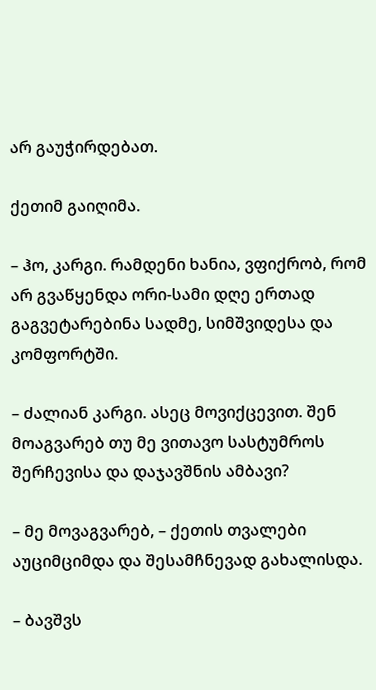არ გაუჭირდებათ.

ქეთიმ გაიღიმა.

– ჰო, კარგი. რამდენი ხანია, ვფიქრობ, რომ არ გვაწყენდა ორი-სამი დღე ერთად გაგვეტარებინა სადმე, სიმშვიდესა და კომფორტში.

– ძალიან კარგი. ასეც მოვიქცევით. შენ მოაგვარებ თუ მე ვითავო სასტუმროს შერჩევისა და დაჯავშნის ამბავი?

– მე მოვაგვარებ, – ქეთის თვალები აუციმციმდა და შესამჩნევად გახალისდა.

– ბავშვს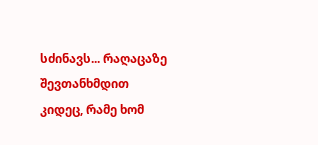სძინავს... რაღაცაზე შევთანხმდით კიდეც, რამე ხომ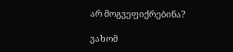არ მოგვეფიქრებინა?

ვახომ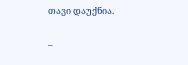თავი დაუქნია.

–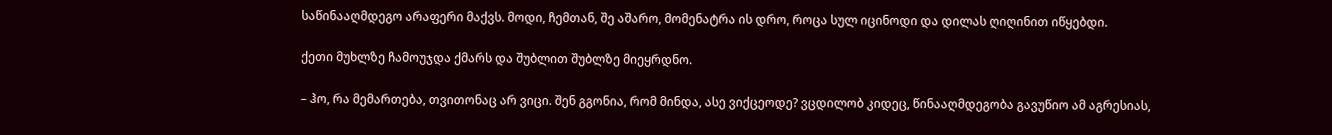საწინააღმდეგო არაფერი მაქვს. მოდი, ჩემთან, შე აშარო, მომენატრა ის დრო, როცა სულ იცინოდი და დილას ღიღინით იწყებდი.

ქეთი მუხლზე ჩამოუჯდა ქმარს და შუბლით შუბლზე მიეყრდნო.

– ჰო, რა მემართება, თვითონაც არ ვიცი. შენ გგონია, რომ მინდა, ასე ვიქცეოდე? ვცდილობ კიდეც, წინააღმდეგობა გავუწიო ამ აგრესიას,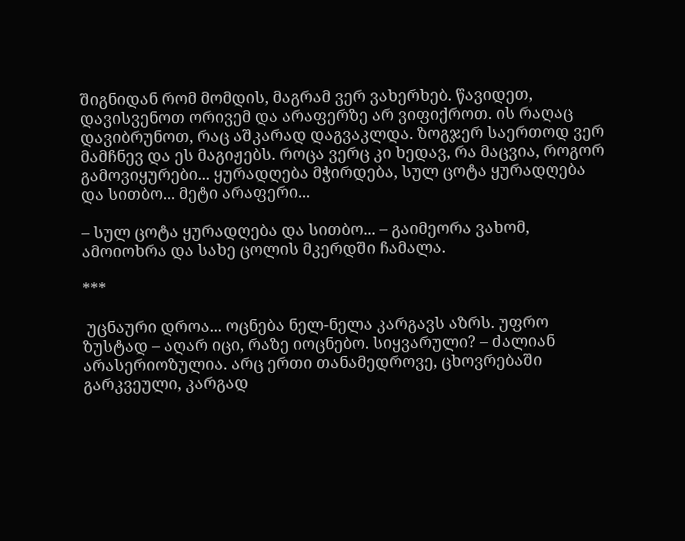შიგნიდან რომ მომდის, მაგრამ ვერ ვახერხებ. წავიდეთ, დავისვენოთ ორივემ და არაფერზე არ ვიფიქროთ. ის რაღაც დავიბრუნოთ, რაც აშკარად დაგვაკლდა. ზოგჯერ საერთოდ ვერ მამჩნევ და ეს მაგიჟებს. როცა ვერც კი ხედავ, რა მაცვია, როგორ გამოვიყურები... ყურადღება მჭირდება, სულ ცოტა ყურადღება და სითბო... მეტი არაფერი...

– სულ ცოტა ყურადღება და სითბო... – გაიმეორა ვახომ, ამოიოხრა და სახე ცოლის მკერდში ჩამალა.

***

 უცნაური დროა... ოცნება ნელ-ნელა კარგავს აზრს. უფრო ზუსტად – აღარ იცი, რაზე იოცნებო. სიყვარული? – ძალიან არასერიოზულია. არც ერთი თანამედროვე, ცხოვრებაში გარკვეული, კარგად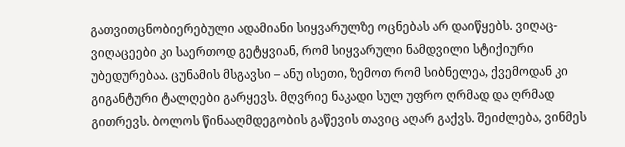გათვითცნობიერებული ადამიანი სიყვარულზე ოცნებას არ დაიწყებს. ვიღაც-ვიღაცეები კი საერთოდ გეტყვიან, რომ სიყვარული ნამდვილი სტიქიური უბედურებაა. ცუნამის მსგავსი – ანუ ისეთი, ზემოთ რომ სიბნელეა, ქვემოდან კი გიგანტური ტალღები გარყევს. მღვრიე ნაკადი სულ უფრო ღრმად და ღრმად გითრევს. ბოლოს წინააღმდეგობის გაწევის თავიც აღარ გაქვს. შეიძლება, ვინმეს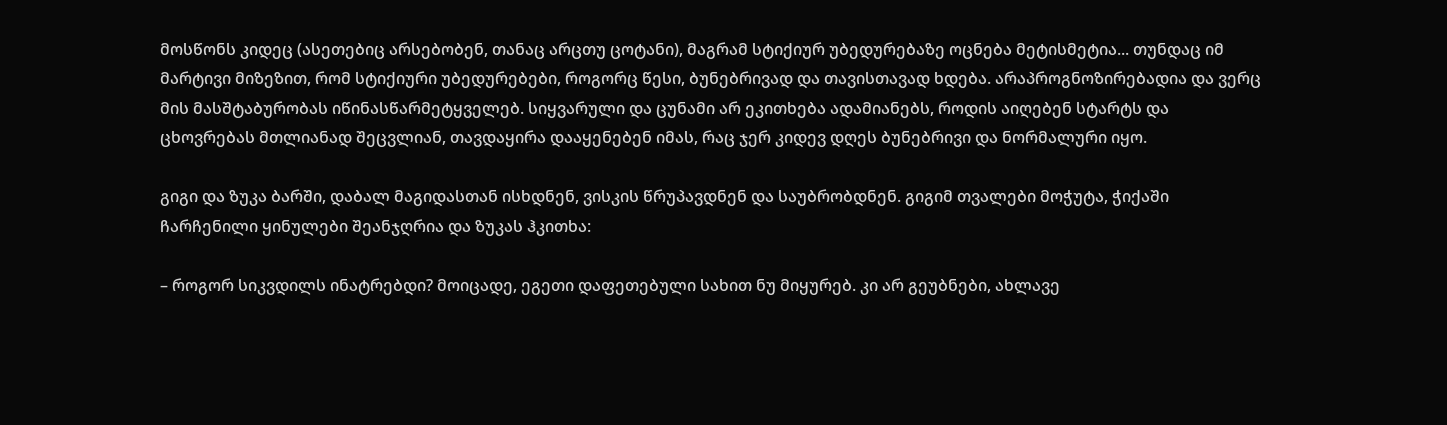მოსწონს კიდეც (ასეთებიც არსებობენ, თანაც არცთუ ცოტანი), მაგრამ სტიქიურ უბედურებაზე ოცნება მეტისმეტია... თუნდაც იმ მარტივი მიზეზით, რომ სტიქიური უბედურებები, როგორც წესი, ბუნებრივად და თავისთავად ხდება. არაპროგნოზირებადია და ვერც მის მასშტაბურობას იწინასწარმეტყველებ. სიყვარული და ცუნამი არ ეკითხება ადამიანებს, როდის აიღებენ სტარტს და ცხოვრებას მთლიანად შეცვლიან, თავდაყირა დააყენებენ იმას, რაც ჯერ კიდევ დღეს ბუნებრივი და ნორმალური იყო.

გიგი და ზუკა ბარში, დაბალ მაგიდასთან ისხდნენ, ვისკის წრუპავდნენ და საუბრობდნენ. გიგიმ თვალები მოჭუტა, ჭიქაში ჩარჩენილი ყინულები შეანჯღრია და ზუკას ჰკითხა:

– როგორ სიკვდილს ინატრებდი? მოიცადე, ეგეთი დაფეთებული სახით ნუ მიყურებ. კი არ გეუბნები, ახლავე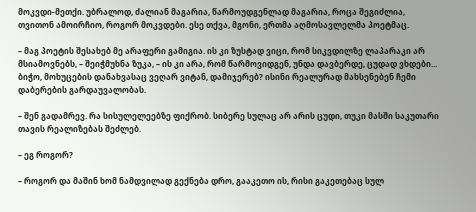მოკვდი-მეთქი. უბრალოდ, ძალიან მაგარია, წარმოუდგენლად მაგარია, როცა შეგიძლია, თვითონ ამოირჩიო, როგორ მოკვდები. ესე თქვა, მგონი, ერთმა აღმოსავლელმა პოეტმაც.

– მაგ პოეტის შესახებ მე არაფერი გამიგია. ის კი ზუსტად ვიცი, რომ სიკვდილზე ლაპარაკი არ მსიამოვნებს, – შეიჭმუხნა ზუკა, – ის კი არა, რომ წარმოვიდგენ, უნდა დავბერდე, ცუდად ვხდები... ბიჭო, მოხუცების დანახვასაც ვეღარ ვიტან, დამიჯერებ? ისინი რეალურად მახსენებენ ჩემი დაბერების გარდაუვალობას.

– შენ გადამრევ. რა სისულელეებზე ფიქრობ. სიბერე სულაც არ არის ცუდი, თუკი მასში საკუთარი თავის რეალიზებას შეძლებ.

– ეგ როგორ?

– როგორ და მაშინ ხომ ნამდვილად გექნება დრო, გააკეთო ის, რისი გაკეთებაც სულ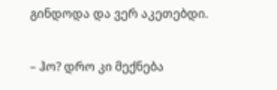გინდოდა და ვერ აკეთებდი.

– ჰო? დრო კი მექნება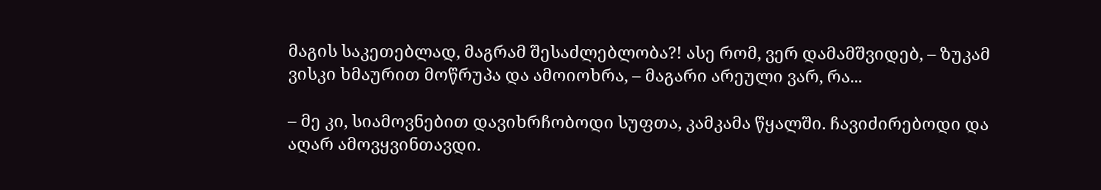მაგის საკეთებლად, მაგრამ შესაძლებლობა?! ასე რომ, ვერ დამამშვიდებ, – ზუკამ ვისკი ხმაურით მოწრუპა და ამოიოხრა, – მაგარი არეული ვარ, რა...

– მე კი, სიამოვნებით დავიხრჩობოდი სუფთა, კამკამა წყალში. ჩავიძირებოდი და აღარ ამოვყვინთავდი.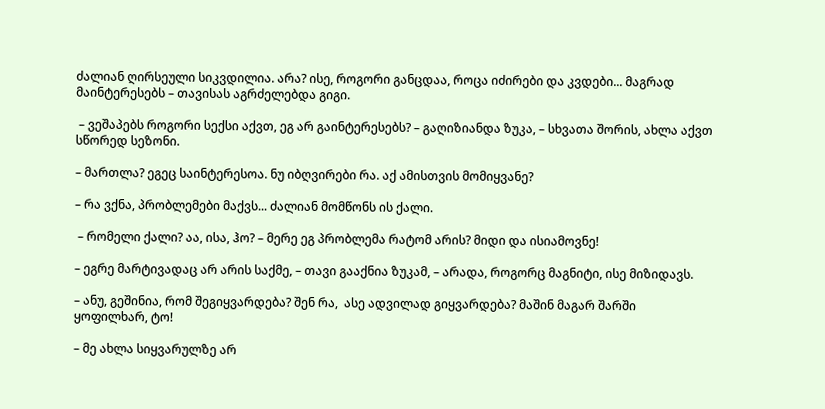ძალიან ღირსეული სიკვდილია. არა? ისე, როგორი განცდაა, როცა იძირები და კვდები... მაგრად მაინტერესებს – თავისას აგრძელებდა გიგი.

 – ვეშაპებს როგორი სექსი აქვთ, ეგ არ გაინტერესებს? – გაღიზიანდა ზუკა, – სხვათა შორის, ახლა აქვთ სწორედ სეზონი.

– მართლა? ეგეც საინტერესოა. ნუ იბღვირები რა. აქ ამისთვის მომიყვანე?

– რა ვქნა, პრობლემები მაქვს... ძალიან მომწონს ის ქალი.

 – რომელი ქალი? აა, ისა, ჰო? – მერე ეგ პრობლემა რატომ არის? მიდი და ისიამოვნე!

– ეგრე მარტივადაც არ არის საქმე, – თავი გააქნია ზუკამ, – არადა, როგორც მაგნიტი, ისე მიზიდავს.

– ანუ, გეშინია, რომ შეგიყვარდება? შენ რა,  ასე ადვილად გიყვარდება? მაშინ მაგარ შარში  ყოფილხარ, ტო!

– მე ახლა სიყვარულზე არ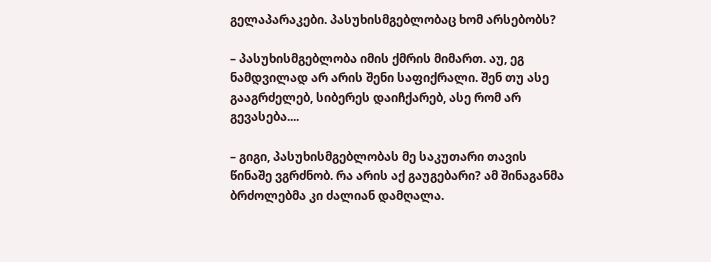გელაპარაკები. პასუხისმგებლობაც ხომ არსებობს?

– პასუხისმგებლობა იმის ქმრის მიმართ. აუ, ეგ ნამდვილად არ არის შენი საფიქრალი. შენ თუ ასე გააგრძელებ, სიბერეს დაიჩქარებ, ასე რომ არ გევასება....

– გიგი, პასუხისმგებლობას მე საკუთარი თავის წინაშე ვგრძნობ. რა არის აქ გაუგებარი? ამ შინაგანმა ბრძოლებმა კი ძალიან დამღალა.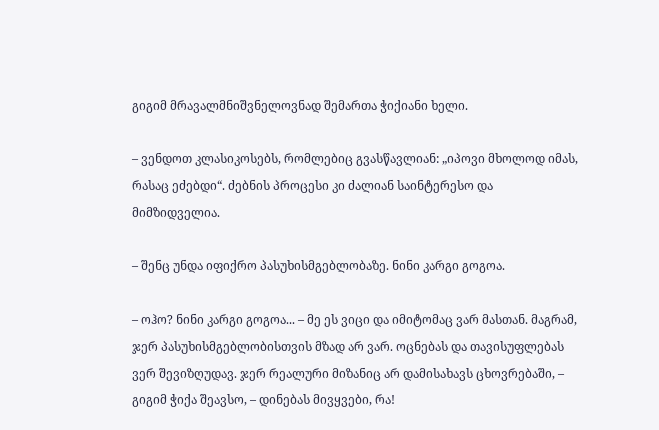გიგიმ მრავალმნიშვნელოვნად შემართა ჭიქიანი ხელი.

– ვენდოთ კლასიკოსებს, რომლებიც გვასწავლიან: „იპოვი მხოლოდ იმას, რასაც ეძებდი“. ძებნის პროცესი კი ძალიან საინტერესო და მიმზიდველია.

– შენც უნდა იფიქრო პასუხისმგებლობაზე. ნინი კარგი გოგოა.

– ოჰო? ნინი კარგი გოგოა... – მე ეს ვიცი და იმიტომაც ვარ მასთან. მაგრამ, ჯერ პასუხისმგებლობისთვის მზად არ ვარ. ოცნებას და თავისუფლებას ვერ შევიზღუდავ. ჯერ რეალური მიზანიც არ დამისახავს ცხოვრებაში, – გიგიმ ჭიქა შეავსო, – დინებას მივყვები, რა!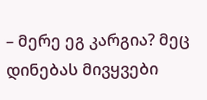– მერე ეგ კარგია? მეც დინებას მივყვები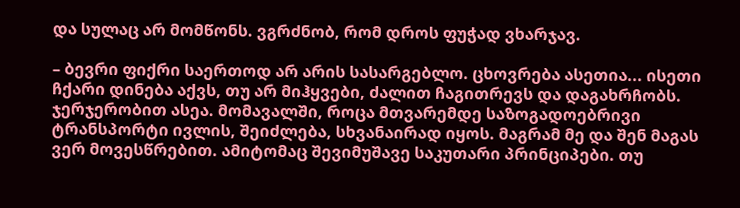და სულაც არ მომწონს. ვგრძნობ, რომ დროს ფუჭად ვხარჯავ.

– ბევრი ფიქრი საერთოდ არ არის სასარგებლო. ცხოვრება ასეთია... ისეთი ჩქარი დინება აქვს, თუ არ მიჰყვები, ძალით ჩაგითრევს და დაგახრჩობს. ჯერჯერობით ასეა. მომავალში, როცა მთვარემდე საზოგადოებრივი ტრანსპორტი ივლის, შეიძლება, სხვანაირად იყოს. მაგრამ მე და შენ მაგას ვერ მოვესწრებით. ამიტომაც შევიმუშავე საკუთარი პრინციპები. თუ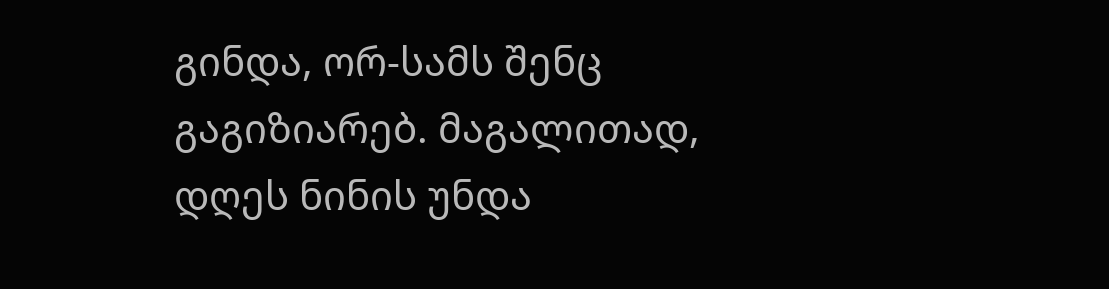გინდა, ორ-სამს შენც გაგიზიარებ. მაგალითად, დღეს ნინის უნდა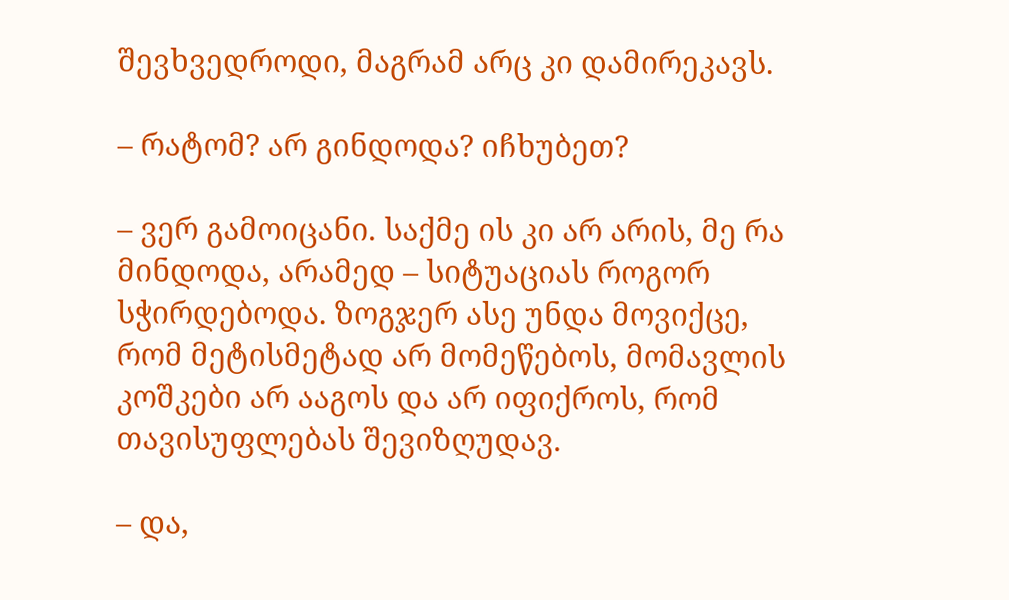შევხვედროდი, მაგრამ არც კი დამირეკავს.

– რატომ? არ გინდოდა? იჩხუბეთ?

– ვერ გამოიცანი. საქმე ის კი არ არის, მე რა მინდოდა, არამედ – სიტუაციას როგორ სჭირდებოდა. ზოგჯერ ასე უნდა მოვიქცე, რომ მეტისმეტად არ მომეწებოს, მომავლის კოშკები არ ააგოს და არ იფიქროს, რომ თავისუფლებას შევიზღუდავ.

– და,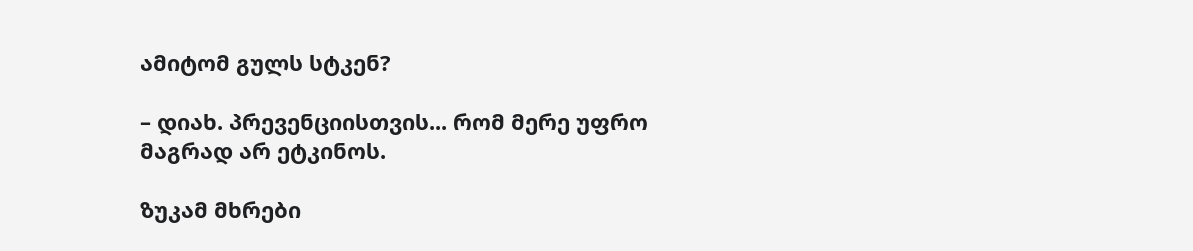ამიტომ გულს სტკენ?

– დიახ. პრევენციისთვის... რომ მერე უფრო მაგრად არ ეტკინოს.

ზუკამ მხრები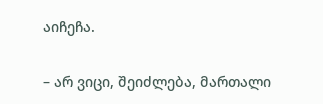აიჩეჩა.

– არ ვიცი, შეიძლება, მართალი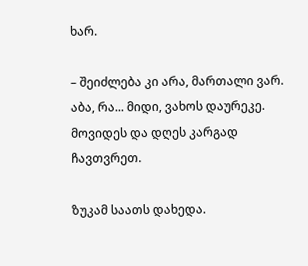ხარ.

– შეიძლება კი არა, მართალი ვარ. აბა, რა... მიდი, ვახოს დაურეკე. მოვიდეს და დღეს კარგად ჩავთვრეთ.

ზუკამ საათს დახედა.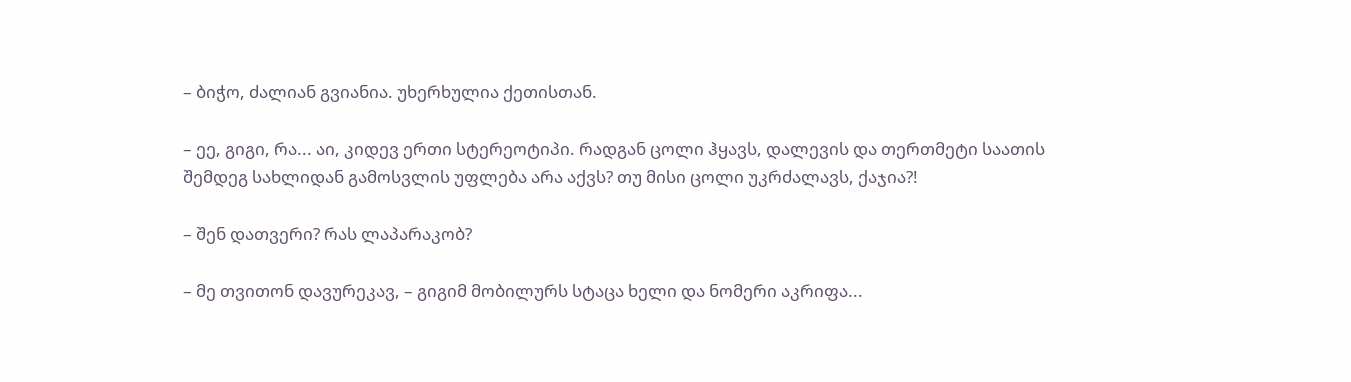– ბიჭო, ძალიან გვიანია. უხერხულია ქეთისთან.

– ეე, გიგი, რა... აი, კიდევ ერთი სტერეოტიპი. რადგან ცოლი ჰყავს, დალევის და თერთმეტი საათის შემდეგ სახლიდან გამოსვლის უფლება არა აქვს? თუ მისი ცოლი უკრძალავს, ქაჯია?!

– შენ დათვერი? რას ლაპარაკობ?

– მე თვითონ დავურეკავ, – გიგიმ მობილურს სტაცა ხელი და ნომერი აკრიფა...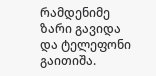რამდენიმე ზარი გავიდა და ტელეფონი გაითიშა.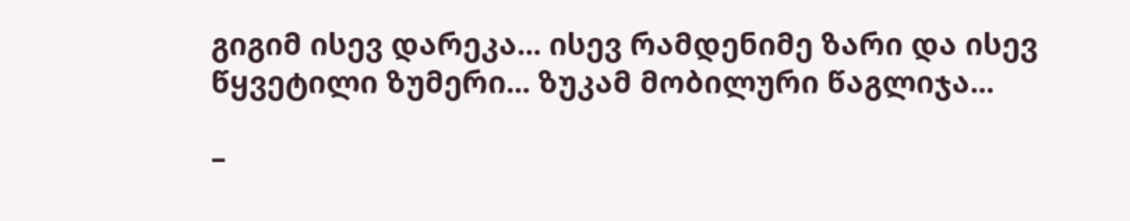გიგიმ ისევ დარეკა... ისევ რამდენიმე ზარი და ისევ წყვეტილი ზუმერი... ზუკამ მობილური წაგლიჯა...

–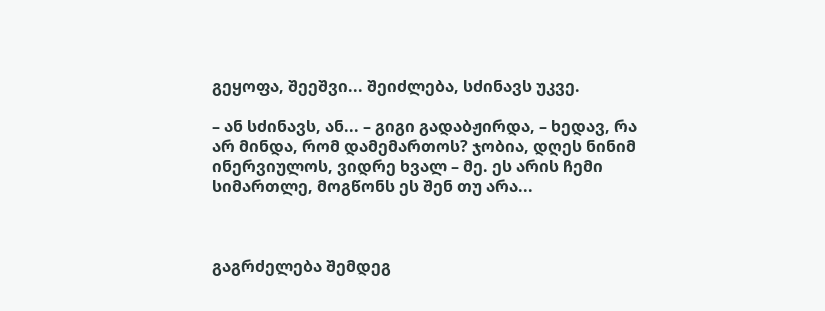გეყოფა, შეეშვი... შეიძლება, სძინავს უკვე.

– ან სძინავს, ან... – გიგი გადაბჟირდა, – ხედავ, რა არ მინდა, რომ დამემართოს? ჯობია, დღეს ნინიმ ინერვიულოს, ვიდრე ხვალ – მე. ეს არის ჩემი სიმართლე, მოგწონს ეს შენ თუ არა...



გაგრძელება შემდეგ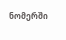ნომერში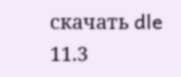скачать dle 11.3